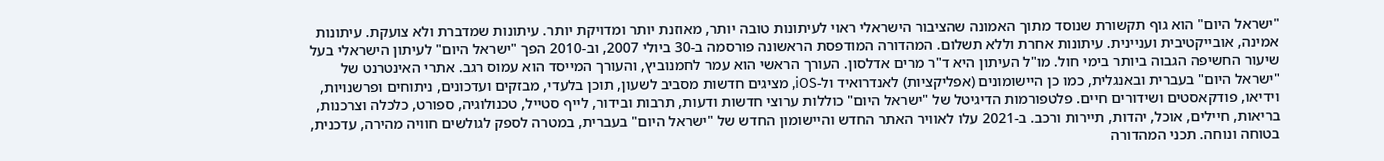"ישראל היום" הוא גוף תקשורת שנוסד מתוך האמונה שהציבור הישראלי ראוי לעיתונות טובה יותר, מאוזנת יותר ומדויקת יותר. עיתונות שמדברת ולא צועקת. עיתונות אמינה, אובייקטיבית ועניינית. עיתונות אחרת וללא תשלום. המהדורה המודפסת הראשונה פורסמה ב-30 ביולי 2007, וב-2010 הפך "ישראל היום" לעיתון הישראלי בעל שיעור החשיפה הגבוה ביותר בימי חול. מו"ל העיתון היא ד"ר מרים אדלסון. העורך הראשי הוא עמר לחמנוביץ, והעורך המייסד הוא עמוס רגב. אתרי האינטרנט של "ישראל היום" בעברית ובאנגלית, כמו כן היישומונים (אפליקציות) לאנדרואיד ול-iOS, מציגים חדשות מסביב לשעון, תוכן בלעדי, מבזקים ועדכונים, ניתוחים ופרשנויות, וידיאו, פודקאסטים ושידורים חיים. פלטפורמות הדיגיטל של "ישראל היום" כוללות ערוצי חדשות ודעות, תרבות ובידור, לייף סטייל, טכנולוגיה, ספורט, כלכלה וצרכנות, בריאות, חיילים, אוכל, יהדות, תיירות ורכב. ב-2021 עלו לאוויר האתר החדש והיישומון החדש של "ישראל היום" בעברית, במטרה לספק לגולשים חוויה מהירה, עדכנית, בטוחה ונוחה. תכני המהדורה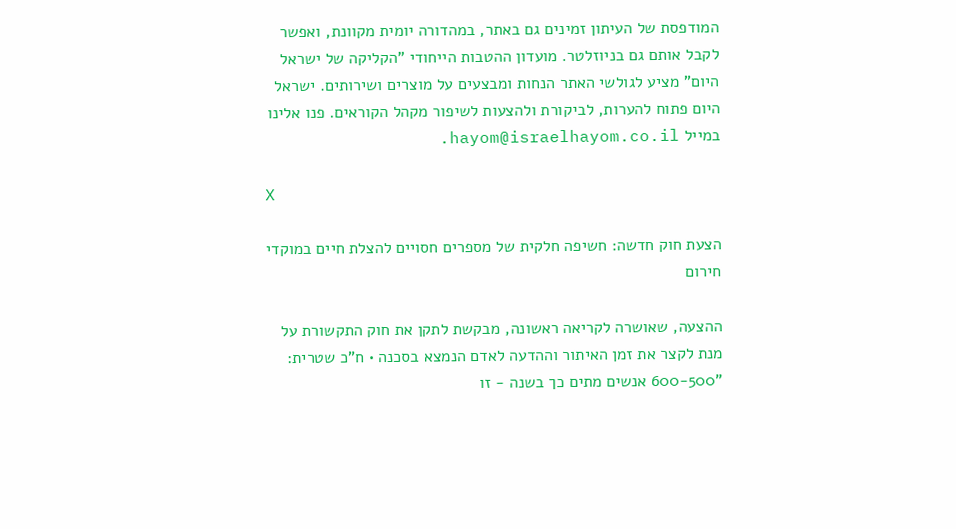המודפסת של העיתון זמינים גם באתר, במהדורה יומית מקוונת, ואפשר לקבל אותם גם בניוזלטר. מועדון ההטבות הייחודי "הקליקה של ישראל היום" מציע לגולשי האתר הנחות ומבצעים על מוצרים ושירותים. ישראל היום פתוח להערות, לביקורת ולהצעות לשיפור מקהל הקוראים. פנו אלינו במייל hayom@israelhayom.co.il.

X

הצעת חוק חדשה: חשיפה חלקית של מספרים חסויים להצלת חיים במוקדי חירום

ההצעה, שאושרה לקריאה ראשונה, מבקשת לתקן את חוק התקשורת על מנת לקצר את זמן האיתור וההדעה לאדם הנמצא בסכנה • ח"כ שטרית: "600-500 אנשים מתים כך בשנה - זו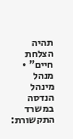תהיה הצלחת חיים" • מנהל מינהל הנדסה במשרד התקשורת: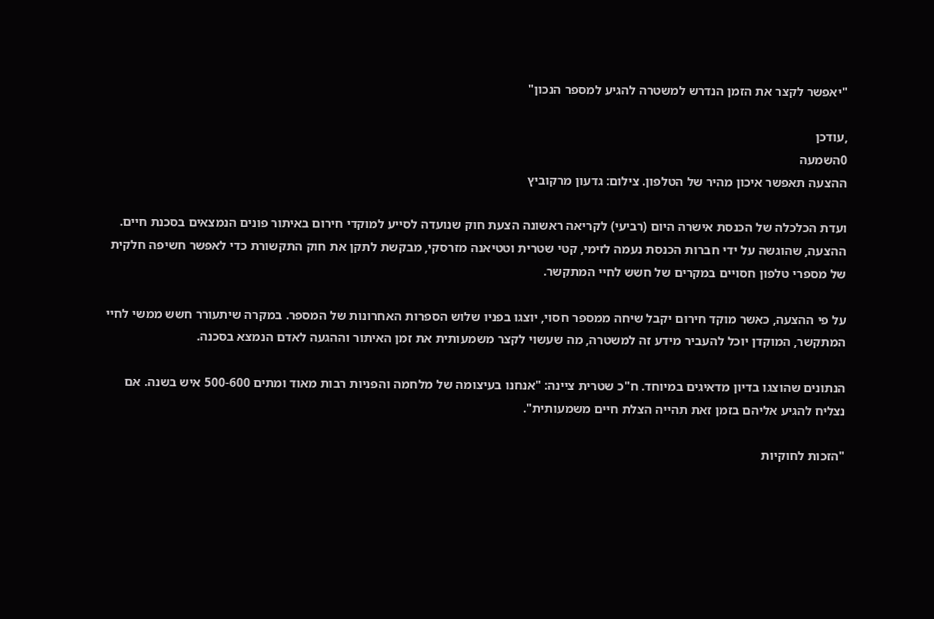"יאפשר לקצר את הזמן הנדרש למשטרה להגיע למספר הנכון"

,עודכן
0השמעה
ההצעה תאפשר איכון מהיר של הטלפון. צילום: גדעון מרקוביץ

ועדת הכלכלה של הכנסת אישרה היום (רביעי) לקריאה ראשונה הצעת חוק שנועדה לסייע למוקדי חירום באיתור פונים הנמצאים בסכנת חיים. ההצעה, שהוגשה על ידי חברות הכנסת נעמה לזימי, קטי שטרית וטטיאנה מזרסקי, מבקשת לתקן את חוק התקשורת כדי לאפשר חשיפה חלקית של מספרי טלפון חסויים במקרים של חשש לחיי המתקשר.

על פי ההצעה, כאשר מוקד חירום יקבל שיחה ממספר חסוי, יוצגו בפניו שלוש הספרות האחרונות של המספר. במקרה שיתעורר חשש ממשי לחיי המתקשר, המוקדן יוכל להעביר מידע זה למשטרה, מה שעשוי לקצר משמעותית את זמן האיתור וההגעה לאדם הנמצא בסכנה.

הנתונים שהוצגו בדיון מדאיגים במיוחד. ח"כ שטרית ציינה: "אנחנו בעיצומה של מלחמה והפניות רבות מאוד ומתים 500-600 איש בשנה. אם נצליח להגיע אליהם בזמן זאת תהייה הצלת חיים משמעותית".

"הזכות לחוקיות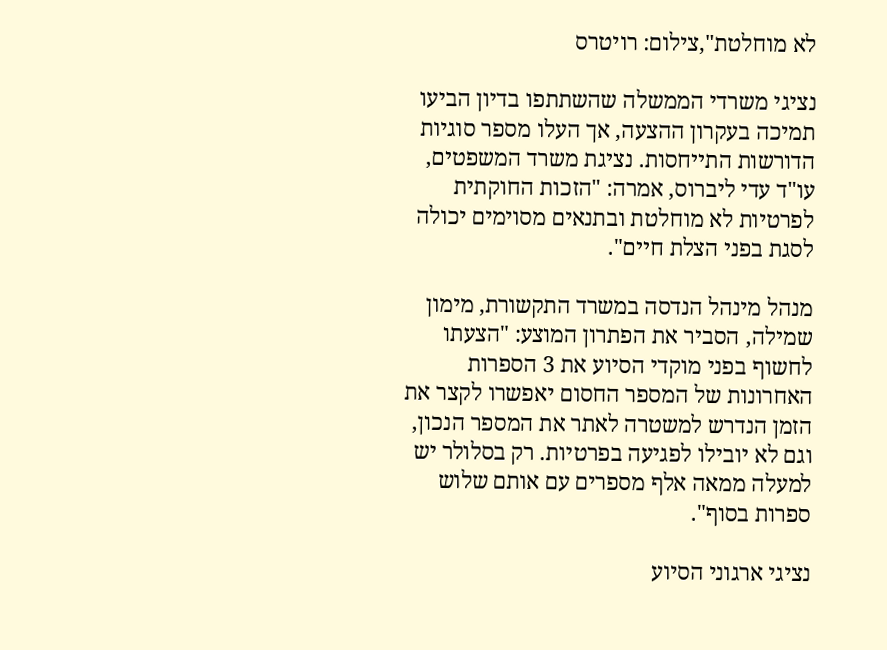לא מוחלטת",צילום: רויטרס

נציגי משרדי הממשלה שהשתתפו בדיון הביעו תמיכה בעקרון ההצעה, אך העלו מספר סוגיות הדורשות התייחסות. נציגת משרד המשפטים, עו"ד עדי ליברוס, אמרה: "הזכות החוקתית לפרטיות לא מוחלטת ובתנאים מסוימים יכולה לסגת בפני הצלת חיים".

מנהל מינהל הנדסה במשרד התקשורת, מימון שמילה, הסביר את הפתרון המוצע: "הצעתו לחשוף בפני מוקדי הסיוע את 3 הספרות האחרונות של המספר החסום יאפשרו לקצר את הזמן הנדרש למשטרה לאתר את המספר הנכון, וגם לא יובילו לפגיעה בפרטיות. רק בסלולר יש למעלה ממאה אלף מספרים עם אותם שלוש ספרות בסוף".

נציגי ארגוני הסיוע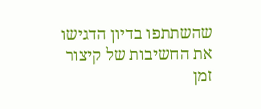שהשתתפו בדיון הדגישו את החשיבות של קיצור זמן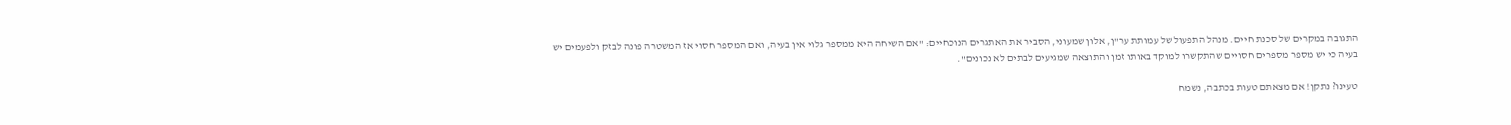התגובה במקרים של סכנת חיים. מנהל התפעול של עמותת ער"ן, אלון שמעוני, הסביר את האתגרים הנוכחיים: "אם השיחה היא ממספר גלוי אין בעיה, ואם המספר חסוי אז המשטרה פונה לבזק ולפעמים יש בעיה כי יש מספר מספרים חסויים שהתקשרו למוקד באותו זמן והתוצאה שמגיעים לבתים לא נכונים".

טעינו? נתקן! אם מצאתם טעות בכתבה, נשמח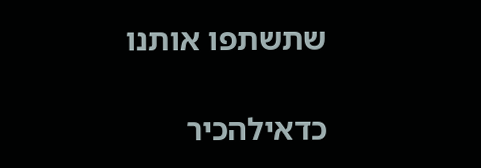שתשתפו אותנו

כדאילהכיר